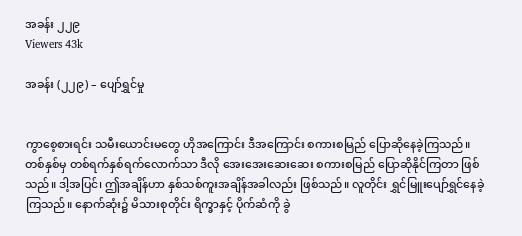အခန်း ၂၂၉
Viewers 43k

အခန်း (၂၂၉) – ပျော်ရွှင်မှု


ကွာစေ့စားရင်း သမီးယောင်းမတွေ ဟိုအကြောင်း ဒီအကြောင်း စကားစမြည် ပြောဆိုနေခဲ့ကြသည်။ တစ်နှစ်မှ တစ်ရက်နှစ်ရက်‌လောက်သာ ဒီလို အေးအေးဆေးဆေး စကားစမြည် ပြောဆိုနိုင်ကြတာ ဖြစ်သည်။ ဒါ့အပြင်၊ ဤအချိန်ဟာ နှစ်သစ်ကူးအချိန်အခါလည်း ဖြစ်သည်။ လူတိုင်း ရွှင်မြူးပျော်ရွှင်နေခဲ့ကြသည်။ နောက်ဆုံး၌ မိသားစုတိုင်း ရိက္ခာနှင့် ပိုက်ဆံကို ခွဲ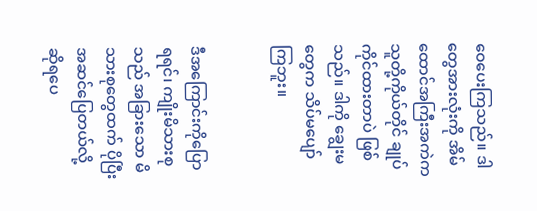ဝေပေးကြသည်။ ဒါတွေအားလုံးကို အိမ်ထောင်အကြီးအကဲက သူတို့ကိုယ်တိုင် ချုပ်ကိုင်ထားတာပဲ ဖြစ်သည်။ ဒါကို ချွေးမတွေက သိပ်မပျော်ကြဘူး။


ဒီအကြောင်းကိုပြောရရင်၊ ကျိုးမိသားစုသည် အခြားသော မိသားစုတွေထက် ပိုပြီး အဆင်ပြေတယ်လို့ ဆိုရပေ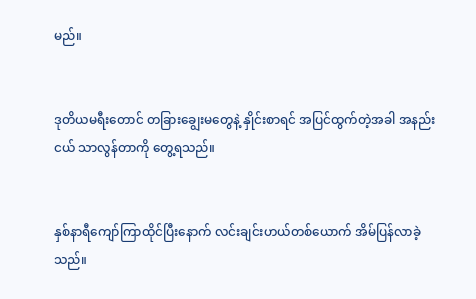မည်။


ဒုတိယမရီးတောင် တခြားချွေးမတွေနဲ့ နှိုင်းစာရင် အပြင်ထွက်တဲ့အခါ အနည်းငယ် သာလွန်တာကို တွေ့ရသည်။


နှစ်နာရီကျော်ကြာထိုင်ပြီးနောက် လင်းချင်းဟယ်တစ်ယောက် အိမ်ပြန်လာခဲ့သည်။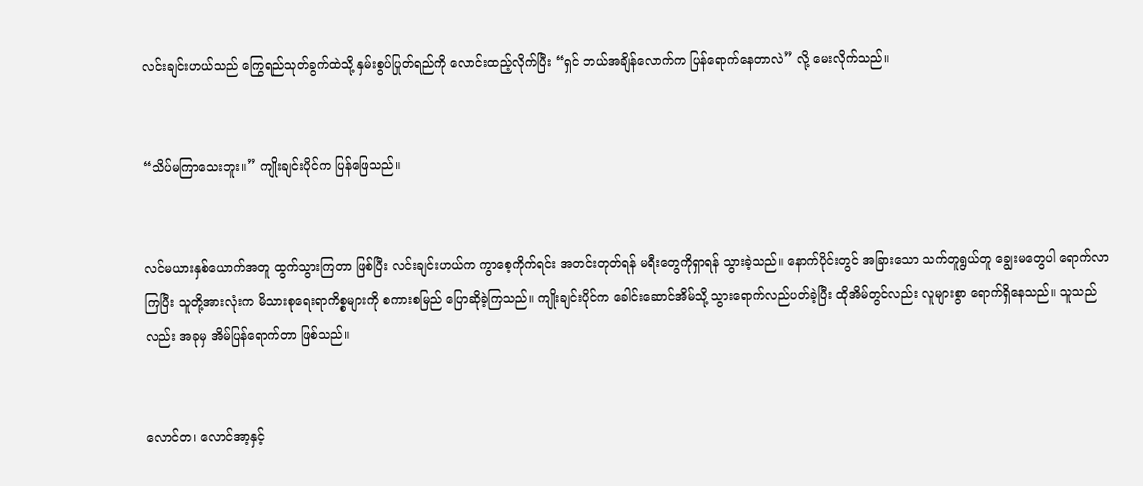လင်းချင်းဟယ်သည် ကြွေရည်သုတ်ခွက်ထဲသို့ နှမ်းစွပ်ပြုတ်ရည်ကို လောင်းထည့်လိုက်ပြီး “ရှင် ဘယ်အချိန်လောက်က ပြန်ရောက်နေတာလဲ” လို့ မေးလိုက်သည်။


“သိပ်မကြာသေးဘူး။” ကျိုးချင်းပိုင်က ပြန်ဖြေသည်။


လင်မယားနှစ်ယောက်အတူ ထွက်သွားကြတာ ဖြစ်ပြီး လင်းချင်းဟယ်က ကွာစေ့ကိုက်ရင်း အတင်းတုတ်ရန် မရီးတွေကိုရှာရန် သွားခဲ့သည်။ နောက်ပိုင်းတွင် အခြားသော သက်တူရွယ်တူ ချွေးမတွေပါ ရောက်လာကြပြီး သူတို့အားလုံးက မိသားစုရေးရာကိစ္စများကို စကားစမြည် ပြောဆိုခဲ့ကြသည်။ ကျိုးချင်းပိုင်က ခေါင်းဆောင်အိမ်သို့ သွားရောက်လည်ပတ်ခဲ့ပြီး ထိုအိမ်တွင်လည်း လူများစွာ ရောက်ရှိနေသည်။ သူသည်လည်း အခုမှ အိမ်ပြန်ရောက်တာ ဖြစ်သည်။


လောင်တ၊ လောင်အာ့နှင့်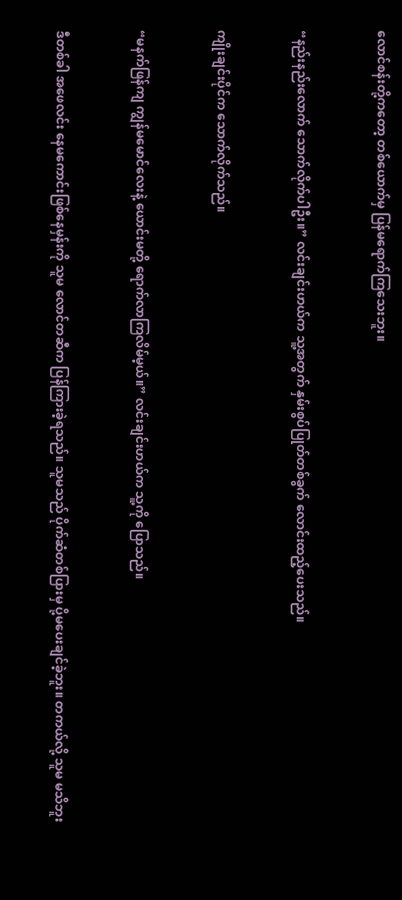လောင်စန်းတို့ကတော့ တစ်ယောက်မှ ပြန်မရောက်ကြသေးဘူး။


“နည်းနည်းလောက် သောက်လိုက်ပါဦး။” လင်းချင်းဟယ်က သူ့အတွက် နှမ်းစွပ်ပြုတ်တစ်ခွက် လောင်းထည့်ပေးသည်။


ကျိုးချင်းပိုင်က သောက်လိုက်သည်။


“မနက်ဖြန်ကျ ကျွန်မမောင်လေးနဲ့ ယောင်းမတို့ ရောက်လာကြလိမ်မ့ယ်။” လင်းချင်းဟယ်က သူ့ကို ပြောသည်။


ဒီတစ်ခါ အဖေလင်း နေမကောင်းဖြစ်နေမှန်းကို သူမ လောင်တဆီက ပြန်ကြားခဲ့ရသည်။ သူမသည် ပိုက်ဆံတစ်ပြားမှ ပို့မပေးချင်ခဲ့ဘူး။ တကယ်လို့ သူမ မသိဘူး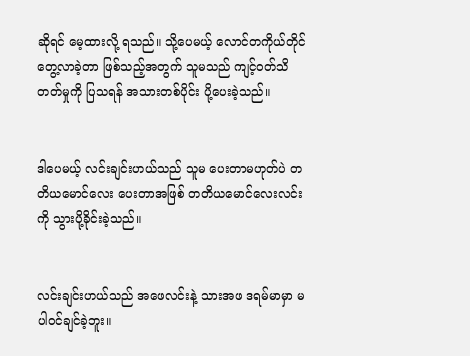ဆိုရင် မေ့ထားလို့ ရသည်။ သို့ပေမယ့် လောင်တကိုယ်တိုင် တွေ့လာခဲ့တာ ဖြစ်သည့်အတွက် သူမသည် ကျင့်ဝတ်သိတတ်မှုကို ပြသရန် အသားတစ်ပိုင်း ပို့ပေးခဲ့သည်။


ဒါပေမယ့် လင်းချင်းဟယ်သည် သူမ ပေးတာမဟုတ်ပဲ တတိယမောင်လေး ပေးတာအဖြစ် တတိယမောင်လေးလင်းကို သွားပို့ခိုင်းခဲ့သည်။


လင်းချင်းဟယ်သည် အဖေလင်းနဲ့ သားအဖ ဒရမ်မာမှာ မပါဝင်ချင်ခဲ့ဘူး။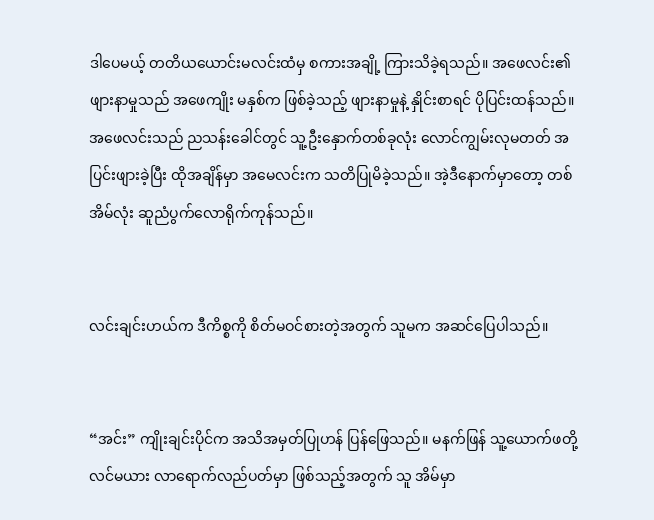ဒါပေမယ့် တတိယယောင်းမလင်းထံမှ စကားအချို့ ကြားသိခဲ့ရသည်။ အဖေလင်း၏ ဖျားနာမှုသည် အဖေကျိုး မနှစ်က ဖြစ်ခဲ့သည့် ဖျားနာမှုနဲ့ နှိုင်းစာရင် ပိုပြင်းထန်သည်။ အဖေလင်းသည် ညသန်းခေါင်တွင် သူ့ဦးနှောက်တစ်ခုလုံး လောင်ကျွမ်းလုမတတ် အပြင်းဖျားခဲ့ပြီး ထိုအချိန်မှာ အမေလင်းက သတိပြုမိခဲ့သည်။ အဲ့ဒီနောက်မှာတော့ တစ်အိမ်လုံး ဆူညံပွက်လောရိုက်ကုန်သည်။


လင်းချင်းဟယ်က ဒီကိစ္စကို စိတ်မဝင်စားတဲ့အတွက် သူမက အဆင်ပြေပါသည်။


“အင်း” ကျိုးချင်းပိုင်က အသိအမှတ်ပြုဟန် ပြန်ဖြေသည်။ မနက်ဖြန် သူ့ယောက်ဖတို့လင်မယား လာရောက်လည်ပတ်မှာ ဖြစ်သည့်အတွက် သူ အိမ်မှာ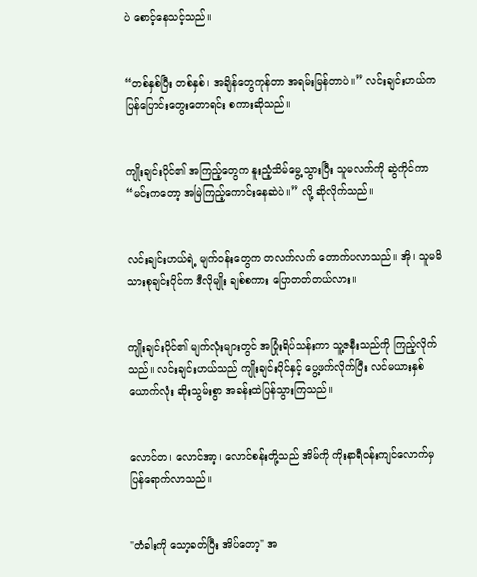ပဲ စောင့်နေသင့်သည်။


“တစ်နှစ်ပြီး တစ်နှစ်၊ အချိန်တွေကုန်တာ အရမ်းမြန်တာပဲ။” လင်းချင်းဟယ်က ပြန်ပြောင်းတွေးတောရင်း စကားဆိုသည်။


ကျိုးချင်းပိုင်၏ အကြည့်တွေက နူးညံ့သိမ်မွေ့သွားပြီး သူမလက်ကို ဆွဲကိုင်ကာ “မင်းကတော့ အမြဲကြည့်ကောင်းနေဆဲပဲ။” လို့ ဆိုလိုက်သည်။


လင်းချင်းဟယ်ရဲ့ မျက်ဝန်းတွေက တလက်လက် တောက်ပလာသည်။ အို၊ သူမမိသားစုချင်းပိုင်က ဒီလိုမျိုး ချစ်စကား ပြောတတ်တယ်လား။


ကျိုးချင်းပိုင်၏ မျက်လုံးများတွင် အပြုံးရိပ်သန်းကာ သူ့ဇနီးသည်ကို ကြည့်လိုက်သည်။ လင်းချင်းဟယ်သည် ကျိုးချင်းပိုင်နှင့် ပွေ့ဖက်လိုက်ပြီး လင်မယားနှစ်ယောက်လုံး ဆိုးသွမ်းစွာ အခန်းထဲပြန်သွားကြသည်။


လောင်တ၊ လောင်အာ့၊ လောင်စန်းတို့သည် အိမ်ကို ကိုးနာရီဝန်းကျင်လောက်မှ ပြန်ရောက်လာသည်။


"တံခါးကို သော့ခတ်ပြီး အိပ်တော့" အ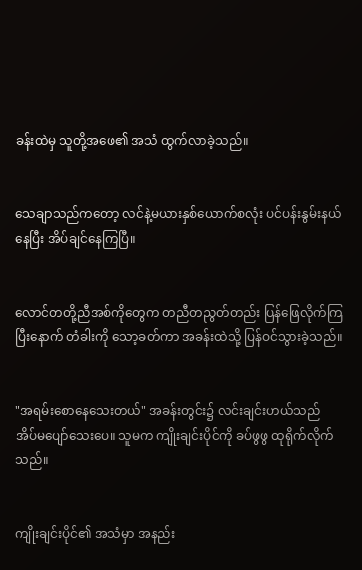ခန်းထဲမှ သူတို့အဖေ၏ အသံ ထွက်လာခဲ့သည်။


သေချာသည်ကတော့ လင်နဲ့မယားနှစ်ယောက်စလုံး ပင်ပန်းနွမ်းနယ်နေပြီး အိပ်ချင်နေကြပြီ။


လောင်တတို့ညီအစ်ကိုတွေက တညီတညွတ်တည်း ပြန်ဖြေလိုက်ကြပြီးနောက် တံခါးကို သော့ခတ်ကာ အခန်းထဲသို့ ပြန်ဝင်သွားခဲ့သည်။


"အရမ်းစောနေသေးတယ်" အခန်းတွင်း၌ လင်းချင်းဟယ်သည် အိပ်မပျော်သေးပေ။ သူမက ကျိုးချင်းပိုင်ကို ခပ်ဖွဖွ ထုရိုက်လိုက်သည်။


ကျိုးချင်းပိုင်၏ အသံမှာ အနည်း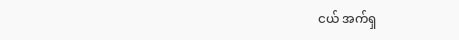ငယ် အက်ရှ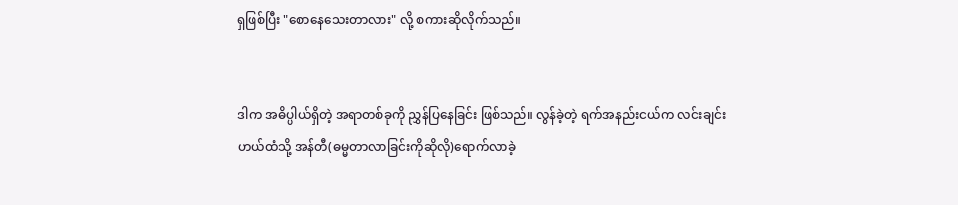ရှဖြစ်ပြီး "စောနေသေးတာလား" လို့ စကားဆိုလိုက်သည်။


ဒါက အဓိပ္ပါယ်ရှိတဲ့ အရာတစ်ခုကို ညွှန်ပြနေခြင်း ဖြစ်သည်။ လွန်ခဲ့တဲ့ ရက်အနည်းငယ်က လင်းချင်းဟယ်ထံသို့ အန်တီ(ဓမ္မတာလာခြင်းကိုဆိုလို)ရောက်လာခဲ့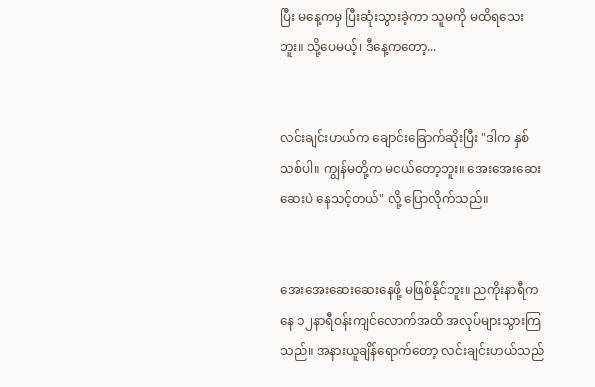ပြီး မနေ့ကမှ ပြီးဆုံးသွားခဲ့ကာ သူမကို မထိရသေးဘူး။ သို့ပေမယ့်၊ ဒီနေ့ကတော့...


လင်းချင်းဟယ်က ချောင်းခြောက်ဆိုးပြီး "ဒါက နှစ်သစ်ပါ။ ကျွန်မတို့က မငယ်တော့ဘူး။ အေးအေးဆေးဆေးပဲ နေသင့်တယ်" လို့ ပြောလိုက်သည်။


အေးအေးဆေးဆေးနေဖို့ မဖြစ်နိုင်ဘူး။ ညကိုးနာရီကနေ ၁၂နာရီဝန်းကျင်လောက်အထိ အလုပ်များသွားကြသည်။ အနားယူချိန်ရောက်တော့ လင်းချင်းဟယ်သည်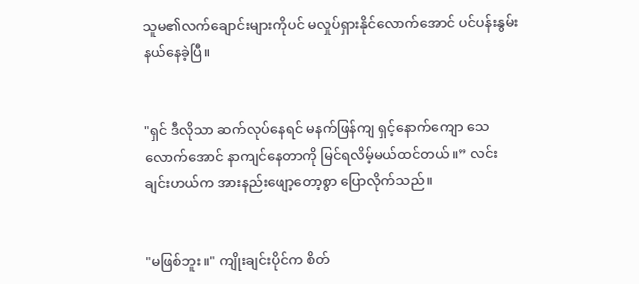သူမ၏လက်ချောင်းများကိုပင် မလှုပ်ရှားနိုင်လောက်အောင် ပင်ပန်းနွမ်းနယ်နေခဲ့ပြီ။


"ရှင် ဒီလိုသာ ဆက်လုပ်နေရင် မနက်ဖြန်ကျ ရှင့်နောက်ကျော သေလောက်အောင် နာကျင်နေတာကို မြင်ရလိမ့်မယ်ထင်တယ်။” လင်းချင်းဟယ်က အားနည်းဖျော့တော့စွာ ပြောလိုက်သည်။


"မဖြစ်ဘူး။" ကျိုးချင်းပိုင်က စိတ်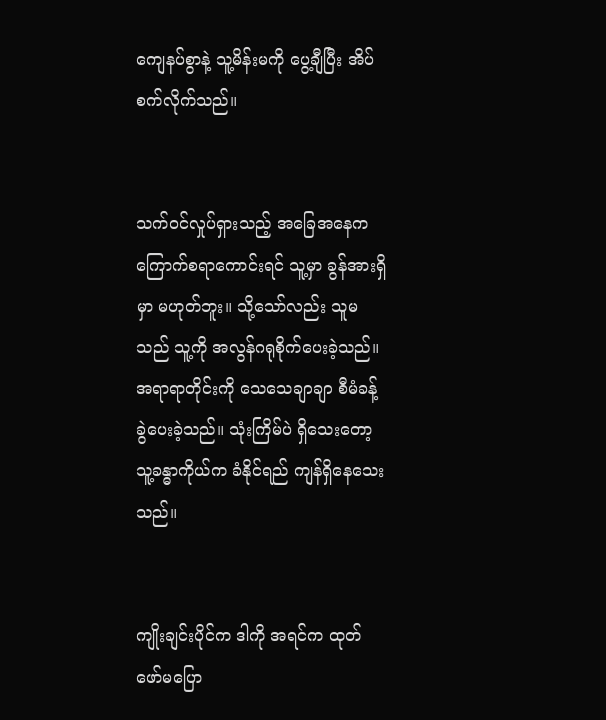ကျေနပ်စွာနဲ့ သူ့မိန်းမကို ပွေ့ချီပြီး အိပ်စက်လိုက်သည်။


သက်ဝင်လှုပ်ရှားသည့် အခြေအနေက ကြောက်စရာကောင်းရင် သူ့မှာ ခွန်အားရှိမှာ မဟုတ်ဘူး။ သို့သော်လည်း သူမသည် သူ့ကို အလွန်ဂရုစိုက်ပေးခဲ့သည်။ အရာရာတိုင်းကို သေသေချာချာ စီမံခန့်ခွဲပေးခဲ့သည်။ သုံးကြိမ်ပဲ ရှိသေးတော့ သူ့ခန္ဓာကိုယ်က ခံနိုင်ရည် ကျန်ရှိနေသေးသည်။


ကျိုးချင်းပိုင်က ဒါကို အရင်က ထုတ်ဖော်မပြော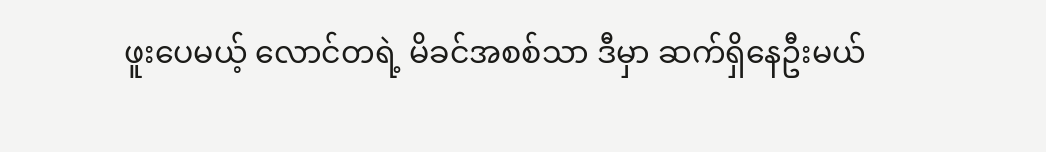ဖူးပေမယ့် လောင်တရဲ့ မိခင်အစစ်သာ ဒီမှာ ဆက်ရှိနေဦးမယ်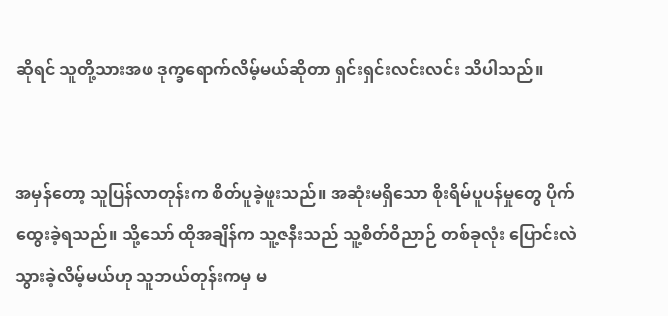ဆိုရင် သူတို့သားအဖ ဒုက္ခရောက်လိမ့်မယ်ဆိုတာ ရှင်းရှင်းလင်းလင်း သိပါသည်။


အမှန်တော့ သူပြန်လာတုန်းက စိတ်ပူခဲ့ဖူးသည်။ အဆုံးမရှိသော စိုးရိမ်ပူပန်မှုတွေ ပိုက်ထွေးခဲ့ရသည်။ သို့သော် ထိုအချိန်က သူ့ဇနီးသည် သူ့စိတ်ဝိညာဉ် တစ်ခုလုံး ပြောင်းလဲသွားခဲ့လိမ့်မယ်ဟု သူဘယ်တုန်းကမှ မ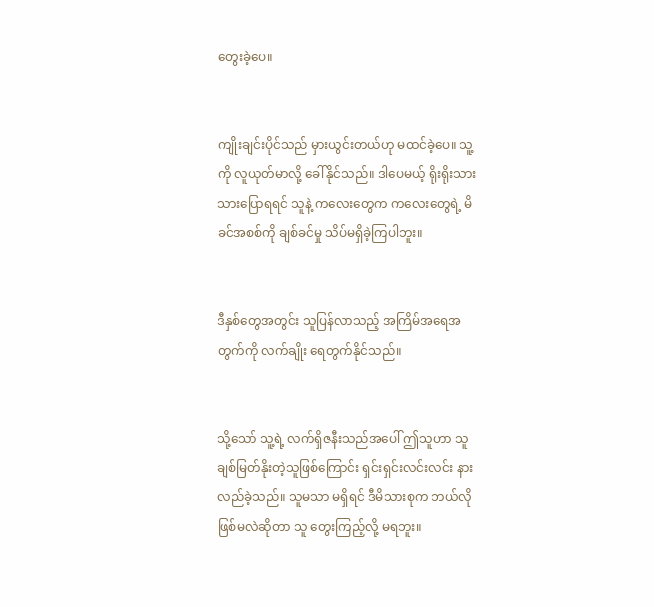တွေးခဲ့ပေ။


ကျိုးချင်းပိုင်သည် မှားယွင်းတယ်ဟု မထင်ခဲ့ပေ။ သူ့ကို လူယုတ်မာလို့ ခေါ်နိုင်သည်။ ဒါပေမယ့် ရိုးရိုးသားသားပြောရရင် သူနဲ့ ကလေးတွေက ကလေးတွေရဲ့ မိခင်အစစ်ကို ချစ်ခင်မှု သိပ်မရှိခဲ့ကြပါဘူး။


ဒီနှစ်တွေအတွင်း သူပြန်လာသည့် အကြိမ်အရေအတွက်ကို လက်ချိုး ရေတွက်နိုင်သည်။


သို့သော် သူ့ရဲ့ လက်ရှိဇနီးသည်အပေါ် ဤသူဟာ သူချစ်မြတ်နိုးတဲ့သူဖြစ်ကြောင်း ရှင်းရှင်းလင်းလင်း နားလည်ခဲ့သည်။ သူမသာ မရှိရင် ဒီမိသားစုက ဘယ်လိုဖြစ်မလဲဆိုတာ သူ တွေးကြည့်လို့ မရဘူး။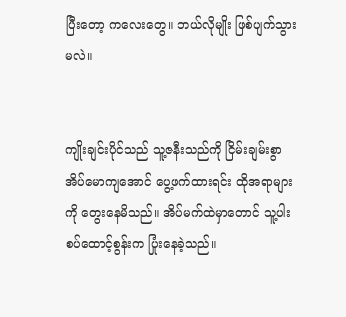ပြီးတော့ ကလေးတွေ။ ဘယ်လိုမျိုး ဖြစ်ပျက်သွားမလဲ။


ကျိုးချင်းပိုင်သည် သူ့ဇနီးသည်ကို ငြိမ်းချမ်းစွာ အိပ်မောကျအောင် ပွေ့ဖက်ထားရင်း ထိုအရာများကို တွေးနေမိသည်။ အိပ်မက်ထဲမှာတောင် သူ့ပါးစပ်ထောင့်စွန်းက ပြုံးနေခဲ့သည်။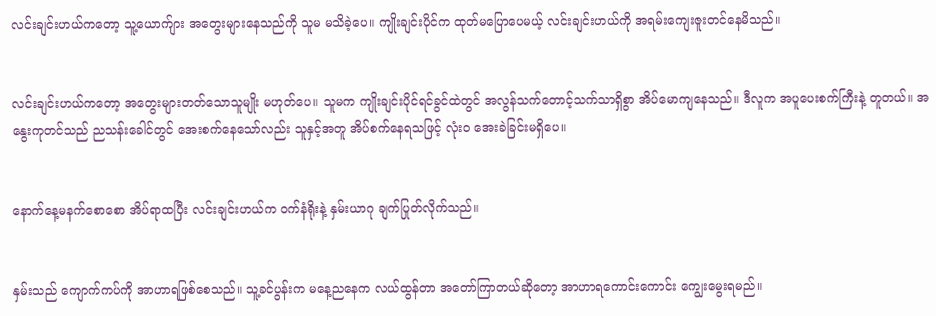လင်းချင်းဟယ်ကတော့ သူ့ယောက်ျား အတွေးများနေသည်ကို သူမ မသိခဲ့ပေ။ ကျိုးချင်းပိုင်က ထုတ်မပြောပေမယ့် လင်းချင်းဟယ်ကို အရမ်းကျေးဇူးတင်နေမိသည်။


လင်းချင်းဟယ်ကတော့ အတွေးများတတ်သောသူမျိုး မဟုတ်ပေ။ သူမက ကျိုးချင်းပိုင်ရင်ခွင်ထဲတွင် အလွန်သက်တောင့်သက်သာရှိစွာ အိပ်မောကျနေသည်။ ဒီလူက အပူပေးစက်ကြီးနဲ့ တူတယ်။ အနွေးကုတင်သည် ညသန်းခေါင်တွင် အေးစက်နေသော်လည်း သူနှင့်အတူ အိပ်စက်နေရသဖြင့် လုံးဝ အေးခဲခြင်းမရှိပေ။


နောက်နေ့မနက်စောစော အိပ်ရာထပြီး လင်းချင်းဟယ်က ဝက်နံရိုးနဲ့ နှမ်းယာဂု ချက်ပြုတ်လိုက်သည်။


နှမ်းသည် ကျောက်ကပ်ကို အာဟာရဖြစ်စေသည်။ သူ့ခင်ပွန်းက မနေ့ညနေက လယ်ထွန်တာ အတော်ကြာတယ်ဆိုတော့ အာဟာရကောင်းကောင်း ကျွေးမွေးရမည်။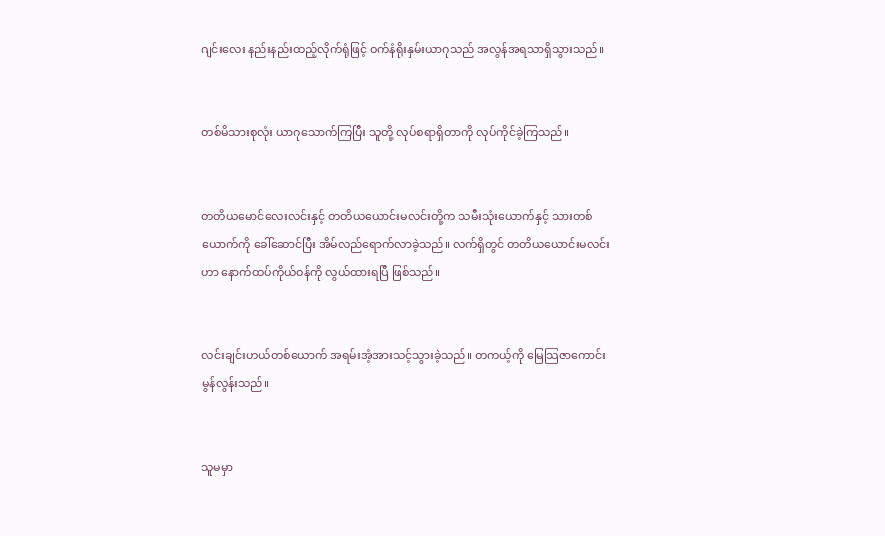ဂျင်းလေး နည်းနည်းထည့်လိုက်ရုံဖြင့် ဝက်နံရိုးနှမ်းယာဂုသည် အလွန်အရသာရှိသွားသည်။


တစ်မိသားစုလုံး ယာဂုသောက်ကြပြီး သူတို့ လုပ်စရာရှိတာကို လုပ်ကိုင်ခဲ့ကြသည်။


တတိယမောင်လေးလင်းနှင့် တတိယယောင်းမလင်းတို့က သမီးသုံးယောက်နှင့် သားတစ်ယောက်ကို ခေါ်ဆောင်ပြီး အိမ်လည်ရောက်လာခဲ့သည်။ လက်ရှိတွင် တတိယယောင်းမလင်းဟာ နောက်ထပ်ကိုယ်ဝန်ကို လွယ်ထားရပြီ ဖြစ်သည်။


လင်းချင်းဟယ်တစ်ယောက် အရမ်းအံ့အားသင့်သွားခဲ့သည်။ တကယ့်ကို မြေသြဇာကောင်းမွန်လွန်းသည်။


သူမမှာ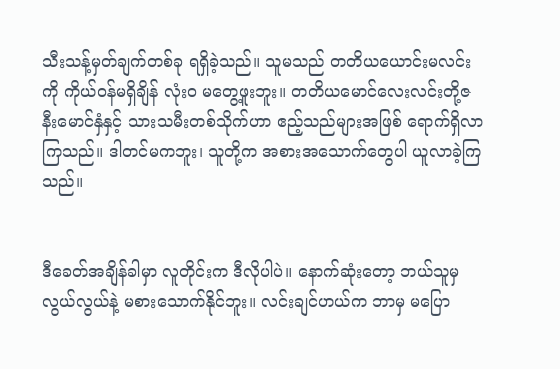သီးသန့်မှတ်ချက်တစ်ခု ရရှိခဲ့သည်။ သူမသည် တတိယယောင်းမလင်းကို ကိုယ်ဝန်မရှိချိန် လုံးဝ မတွေ့ဖူးဘူး။ တတိယမောင်လေးလင်းတို့ဇနီးမောင်နှံနှင့် သားသမီးတစ်သိုက်ဟာ ဧည့်သည်များအဖြစ် ရောက်ရှိလာကြသည်။ ဒါတင်မကဘူး၊ သူတို့က အစားအသောက်တွေပါ ယူလာခဲ့ကြသည်။


ဒီခေတ်အချိန်ခါမှာ လူတိုင်းက ဒီလိုပါပဲ။ နောက်ဆုံးတော့ ဘယ်သူမှ လွယ်လွယ်နဲ့ မစားသောက်နိုင်ဘူး။ လင်းချင်ဟယ်က ဘာမှ မပြော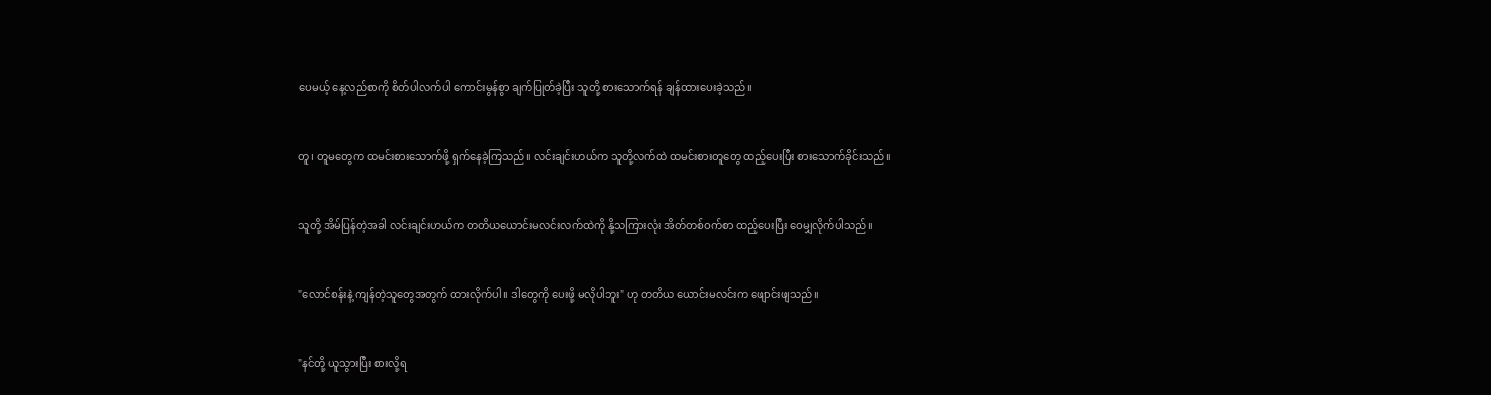ပေမယ့် နေ့လည်စာကို စိတ်ပါလက်ပါ ကောင်းမွန်စွာ ချက်ပြုတ်ခဲ့ပြီး သူတို့ စားသောက်ရန် ချန်ထားပေးခဲ့သည်။


တူ၊ တူမတွေက ထမင်းစားသောက်ဖို့ ရှက်နေခဲ့ကြသည်။ လင်းချင်းဟယ်က သူတို့လက်ထဲ ထမင်းစားတူတွေ ထည့်ပေးပြီး စားသောက်ခိုင်းသည်။


သူတို့ အိမ်ပြန်တဲ့အခါ လင်းချင်းဟယ်က တတိယယောင်းမလင်းလက်ထဲကို နို့သကြားလုံး အိတ်တစ်ဝက်စာ ထည့်ပေးပြီး ဝေမျှလိုက်ပါသည်။


"လောင်စန်းနဲ့ ကျန်တဲ့သူတွေအတွက် ထားလိုက်ပါ။ ဒါတွေကို ပေးဖို့ မလိုပါဘူး" ဟု တတိယ ယောင်းမလင်းက ဖျောင်းဖျသည်။


"နင်တို့ ယူသွားပြီး စားလို့ရ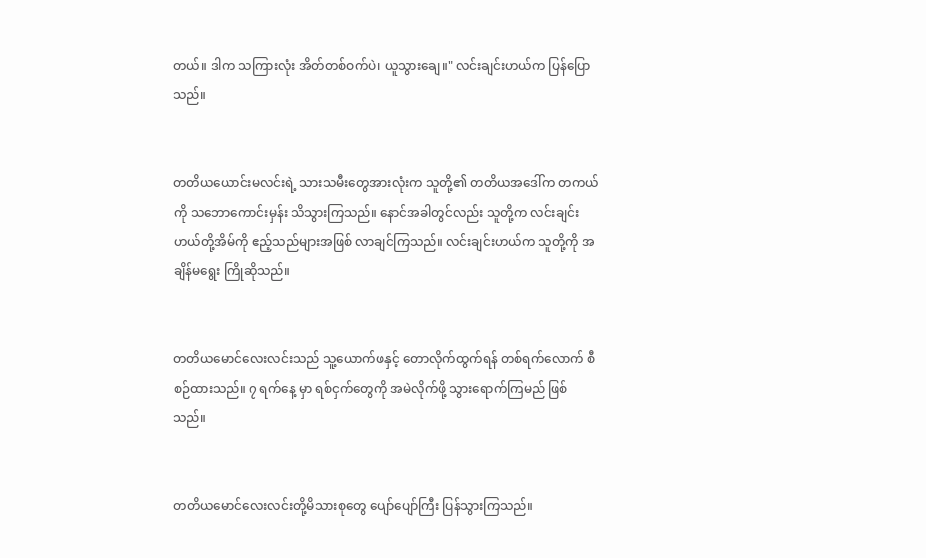တယ်။ ဒါက သကြားလုံး အိတ်တစ်ဝက်ပဲ၊ ယူသွားချေ။" လင်းချင်းဟယ်က ပြန်ပြောသည်။


တတိယယောင်းမလင်းရဲ့ သားသမီးတွေအားလုံးက သူတို့၏ တတိယအဒေါ်က တကယ်ကို သဘောကောင်းမှန်း သိသွားကြသည်။ နောင်အခါတွင်လည်း သူတို့က လင်းချင်းဟယ်တို့အိမ်ကို ဧည့်သည်များအဖြစ် လာချင်ကြသည်။ လင်းချင်းဟယ်က သူတို့ကို အချိန်မရွေး ကြိုဆိုသည်။


တတိယမောင်လေးလင်းသည် သူ့ယောက်ဖနှင့် တောလိုက်ထွက်ရန် တစ်ရက်လောက် စီစဉ်ထားသည်။ ၇ ရက်နေ့ မှာ ရစ်ငှက်တွေကို အမဲလိုက်ဖို့ သွားရောက်ကြမည် ဖြစ်သည်။


တတိယမောင်လေးလင်းတို့မိသားစုတွေ ပျော်ပျော်ကြီး ပြန်သွားကြသည်။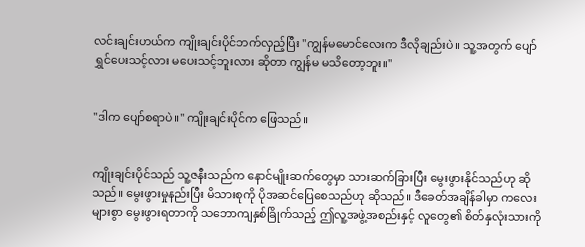လင်းချင်းဟယ်က ကျိုးချင်းပိုင်ဘက်လှည့်ပြီး "ကျွန်မ‌မောင်လေးက ဒီလိုချည်းပဲ။ သူ့အတွက် ပျော်ရွှင်ပေးသင့်လား မပေးသင့်ဘူးလား ဆိုတာ ကျွန်မ မသိတော့ဘူး။"


"ဒါက ပျော်စရာပဲ။" ကျိုးချင်းပိုင်က ဖြေသည်။


ကျိုးချင်းပိုင်သည် သူ့ဇနီးသည်က နောင်မျိုးဆက်တွေမှာ သားဆက်ခြားပြီး မွေးဖွားနိုင်သည်ဟု ဆိုသည်။ မွေးဖွားမှုနည်းပြီး မိသားစုကို ပိုအဆင်ပြေစေသည်ဟု ဆိုသည်။ ဒီခေတ်အချိန်ခါမှာ ကလေးများစွာ မွေးဖွားရတာကို သဘောကျနှစ်ခြိုက်သည့် ဤလူ့အဖွဲ့အစည်းနှင့် လူတွေ၏ စိတ်နှလုံးသားကို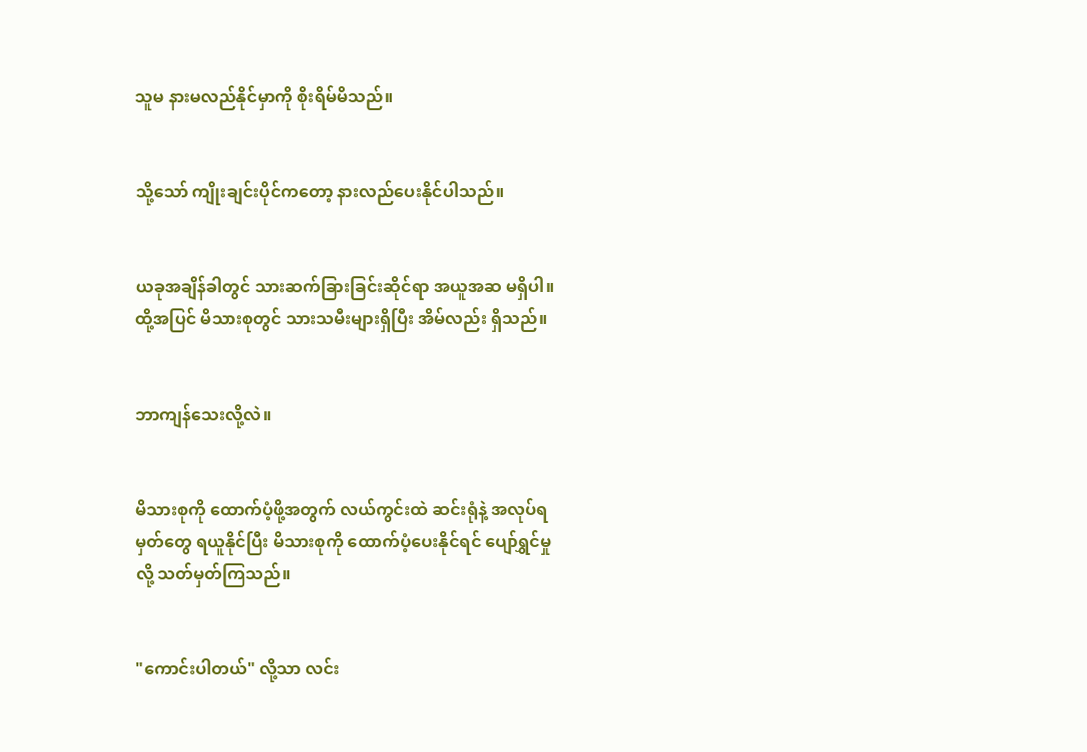သူမ နားမလည်နိုင်မှာကို စိုးရိမ်မိသည်။


သို့သော် ကျိုးချင်းပိုင်ကတော့ နားလည်ပေးနိုင်ပါသည်။


ယခုအချိန်ခါတွင် သားဆက်ခြားခြင်းဆိုင်ရာ အယူအဆ မရှိပါ။ ထို့အပြင် မိသားစုတွင် သားသမီးများရှိပြီး အိမ်လည်း ရှိသည်။


ဘာကျန်သေးလို့လဲ။


မိသားစုကို ထောက်ပံ့ဖို့အတွက် လယ်ကွင်းထဲ ဆင်းရုံနဲ့ အလုပ်ရမှတ်တွေ ရယူနိုင်ပြီး မိသားစုကို ထောက်ပံ့ပေးနိုင်ရင် ပျော်ရွှင်မှုလို့ သတ်မှတ်ကြသည်။


"ကောင်းပါတယ်" လို့သာ လင်း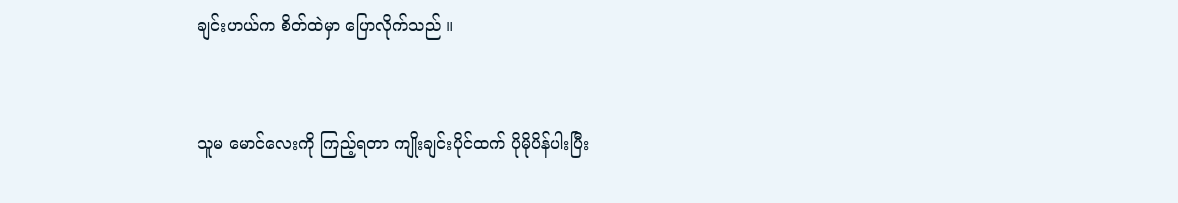ချင်းဟယ်က စိတ်ထဲမှာ ပြောလိုက်သည် ။


သူမ မောင်လေးကို ကြည့်ရတာ ကျိုးချင်းပိုင်ထက် ပိုမိုပိန်ပါးပြီး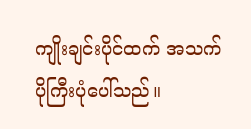ကျိုးချင်းပိုင်ထက် အသက်ပိုကြီးပုံပေါ်သည်။